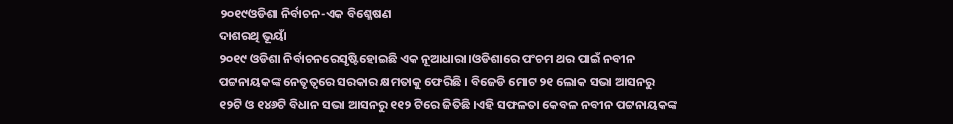୨୦୧୯ଓଡିଶା ନିର୍ବାଚନ-ଏକ ବିଶ୍ଳେଷଣ
ଦାଶରଥି ଭୂୟାଁ
୨୦୧୯ ଓଡିଶା ନିର୍ବାଚନରେସୃଷ୍ଟିହୋଇଛି ଏକ ନୂଆଧାରା।ଓଡିଶାରେ ପଂଚମ ଥର ପାଇଁ ନବୀନ ପଟ୍ଟନାୟକଙ୍କ ନେତୃତ୍ୱରେ ସରକାର କ୍ଷମତାକୁ ଫେରିଛି । ବିଜେଡି ମୋଟ ୨୧ ଲୋକ ସଭା ଆସନରୁ ୧୨ଟି ଓ ୧୪୬ଟି ବିଧାନ ସଭା ଆସନରୁ ୧୧୨ ଟିରେ ଜିତିଛି ।ଏହି ସଫଳତା କେବଳ ନବୀନ ପଟ୍ଟନାୟକଙ୍କ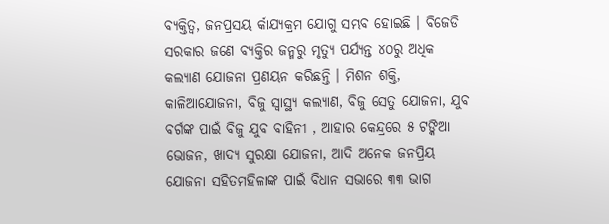ବ୍ୟକ୍ତିତ୍ୱ, ଜନପ୍ରସୟ ର୍କାଯ୍ୟକ୍ରମ ଯୋଗୁ ସମ୍ଭବ ହୋଇଛି । ବିଜେଡି ସରକାର ଜଣେ ବ୍ୟକ୍ତିର ଜନ୍ମରୁ ମୃତ୍ୟୁ ପର୍ଯ୍ୟନ୍ତ ୪୦ରୁ ଅଧିକ କଲ୍ୟାଣ ଯୋଜନା ପ୍ରଣୟନ କରିଛନ୍ତି । ମିଶନ ଶକ୍ତି, କାଳିଆଯୋଜନା, ବିଜୁ ସ୍ୱାସ୍ଥ୍ୟ କଲ୍ୟାଣ, ବିଜୁ ସେତୁ ଯୋଜନା, ଯୁବ ବର୍ଗଙ୍କ ପାଇଁ ବିଜୁ ଯୁବ ବାହିନୀ , ଆହାର କେନ୍ଦ୍ରରେ ୫ ଟଙ୍କିଆ ଭୋଜନ, ଖାଦ୍ୟ ସୁରକ୍ଷା ଯୋଜନା, ଆଦି ଅନେକ ଜନପ୍ରିୟ ଯୋଜନା ସହିତମହିଳାଙ୍କ ପାଇଁ ବିଧାନ ସଭାରେ ୩୩ ଭାଗ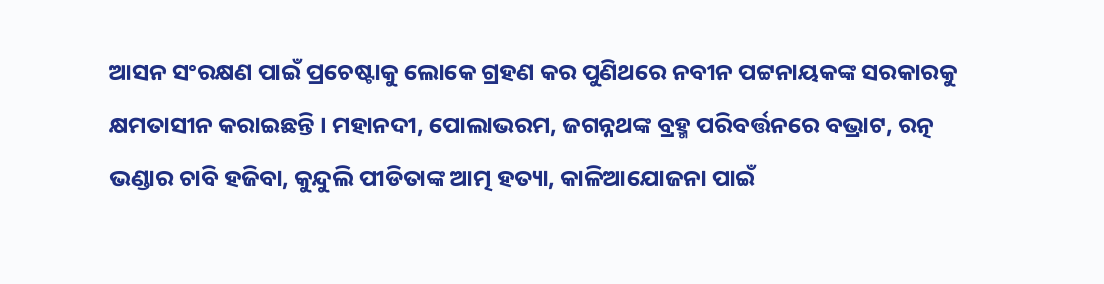ଆସନ ସଂରକ୍ଷଣ ପାଇଁ ପ୍ରଚେଷ୍ଟାକୁ ଲୋକେ ଗ୍ରହଣ କର ପୁଣିଥରେ ନବୀନ ପଟ୍ଟନାୟକଙ୍କ ସରକାରକୁ କ୍ଷମତାସୀନ କରାଇଛନ୍ତି । ମହାନଦୀ, ପୋଲାଭରମ, ଜଗନ୍ନଥଙ୍କ ବ୍ରହ୍ମ ପରିବର୍ତ୍ତନରେ ବଭ୍ରାଟ, ରତ୍ନ ଭଣ୍ଡାର ଚାବି ହଜିବା, କୁନ୍ଦୁଲି ପୀଡିତାଙ୍କ ଆତ୍ମ ହତ୍ୟା, କାଳିଆଯୋଜନା ପାଇଁ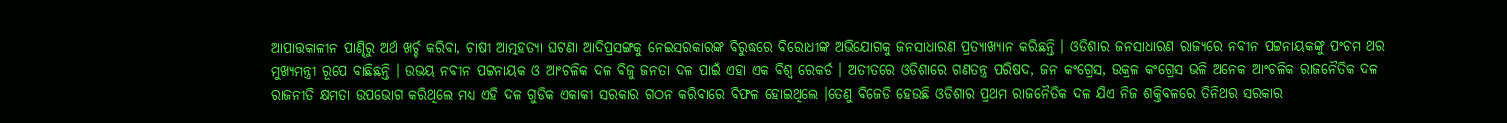ଆପାତ୍ତକାଳୀନ ପାଣ୍ଢିରୁ ଅର୍ଥ ଖର୍ଚ୍ଚ କରିବା, ଚାଷୀ ଆତ୍ମହତ୍ୟା ଘଟଣା ଆଦିପ୍ରସଙ୍ଗକୁ ନେଇସରକାରଙ୍କ ବିରୁଦ୍ଧରେ ବିରୋଧୀଙ୍କ ଅଭିଯୋଗକୁ ଜନସାଧାରଣ ପ୍ରତ୍ୟାଖ୍ୟାନ କରିଛନ୍ତି । ଓଡିଶାର ଜନସାଧାରଣ ରାଜ୍ୟରେ ନବୀନ ପଟ୍ଟନାୟକଙ୍କୁ ପଂଚମ ଥର ମୁଖ୍ୟମନ୍ତ୍ରୀ ରୂପେ ବାଛିଛନ୍ତି । ଉଭୟ ନବୀନ ପଟ୍ଟନାୟକ ଓ ଆଂଚଳିକ ଦଳ ବିଜୁ ଜନତା ଦଳ ପାଇଁ ଏହା ଏକ ବିଶ୍ୱ ରେକର୍ଡ । ଅତୀତରେ ଓଡିଶାରେ ଗଣତନ୍ତ୍ର ପରିଷଦ, ଜନ କଂଗ୍ରେସ, ଉକ୍ରଳ କଂଗ୍ରେସ ଭଳି ଅନେକ ଆଂଚଳିକ ରାଜନୈତିକ ଦଳ ରାଜନୀତି କ୍ଷମତା ଉପଭୋଗ କରିଥିଲେ ମଧ୍ୟ ଏହି ଦଳ ଗୁଡିକ ଏକାକୀ ସରକାର ଗଠନ କରିବାରେ ବିଫଳ ହୋଇଥିଲେ ।ତେଣୁ ବିଜେଡି ହେଉଛି ଓଡିଶାର ପ୍ରଥମ ରାଜନୈତିକ ଦଳ ଯିଏ ନିଜ ଶକ୍ତିବଳରେ ତିନିଥର ସରକାର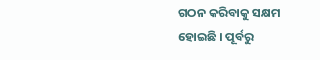ଗଠନ କରିବାକୁ ସକ୍ଷମ ହୋଇଛି । ପୂର୍ବରୁ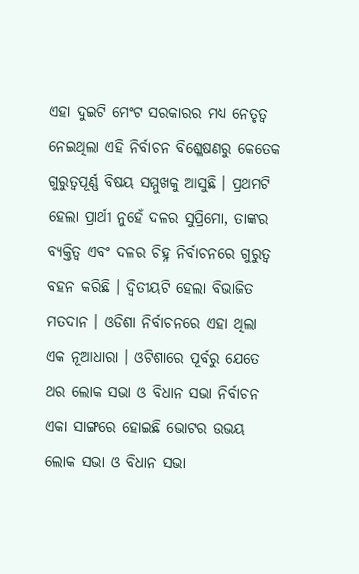ଏହା ଦୁଇଟି ମେଂଟ ସରକାରର ମଧ୍ୟ ନେତୃତ୍ୱ ନେଇଥିଲା ଏହି ନିର୍ବାଚନ ବିଶ୍ଳେଷଣରୁ କେତେକ ଗୁରୁତ୍ୱପୂର୍ଣ୍ଣ ବିଷୟ ସମ୍ମୁଖକୁ ଆସୁଛି । ପ୍ରଥମଟି ହେଲା ପ୍ରାର୍ଥୀ ନୁହେଁ ଦଳର ସୁପ୍ରିମୋ, ତାଙ୍କର ବ୍ୟକ୍ତିତ୍ୱ ଏବଂ ଦଳର ଚିହ୍ନ ନିର୍ବାଚନରେ ଗୁରୁତ୍ୱ ବହନ କରିଛି । ଦ୍ୱିତୀୟଟି ହେଲା ବିଭାଜିତ ମତଦାନ । ଓଡିଶା ନିର୍ବାଚନରେ ଏହା ଥିଲା ଏକ ନୂଆଧାରା । ଓଟିଶାରେ ପୂର୍ବରୁ ଯେତେ ଥର ଲୋକ ସଭା ଓ ବିଧାନ ସଭା ନିର୍ବାଚନ ଏକା ସାଙ୍ଗରେ ହୋଇଛି ଭୋଟର ଉଭୟ ଲୋକ ସଭା ଓ ବିଧାନ ସଭା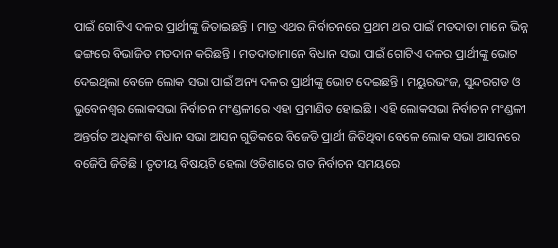ପାଇଁ ଗୋଟିଏ ଦଳର ପ୍ରାର୍ଥୀଙ୍କୁ ଜିତାଇଛନ୍ତି । ମାତ୍ର ଏଥର ନିର୍ବାଚନରେ ପ୍ରଥମ ଥର ପାଇଁ ମତଦାତା ମାନେ ଭିନ୍ନ ଢଙ୍ଗରେ ବିଭାଜିତ ମତଦାନ କରିଛନ୍ତି । ମତଦାତାମାନେ ବିଧାନ ସଭା ପାଇଁ ଗୋଟିଏ ଦଳର ପ୍ରାର୍ଥୀଙ୍କୁ ଭୋଟ ଦେଇଥିଲା ବେଳେ ଲୋକ ସଭା ପାଇଁ ଅନ୍ୟ ଦଳର ପ୍ରାର୍ଥୀଙ୍କୁ ଭୋଟ ଦେଇଛନ୍ତି । ମୟୁରଭଂଜ, ସୁନ୍ଦରଗଡ ଓ ଭୁବେନଶ୍ୱର ଲୋକସଭା ନିର୍ବାଚନ ମଂଣ୍ଡଳୀରେ ଏହା ପ୍ରମାଣିତ ହୋଇଛି । ଏହି ଲୋକସଭା ନିର୍ବାଚନ ମଂଣ୍ଡଳୀ ଅନ୍ତର୍ଗତ ଅଧିକାଂଶ ବିଧାନ ସଭା ଆସନ ଗୁଡିକରେ ବିଜେଡି ପ୍ରାର୍ଥୀ ଜିତିଥିବା ବେଳେ ଲୋକ ସଭା ଆସନରେ ବଜେିପି ଜିତିଛି । ତୃତୀୟ ବିଷୟଟି ହେଲା ଓଡିଶାରେ ଗତ ନିର୍ବାଚନ ସମୟରେ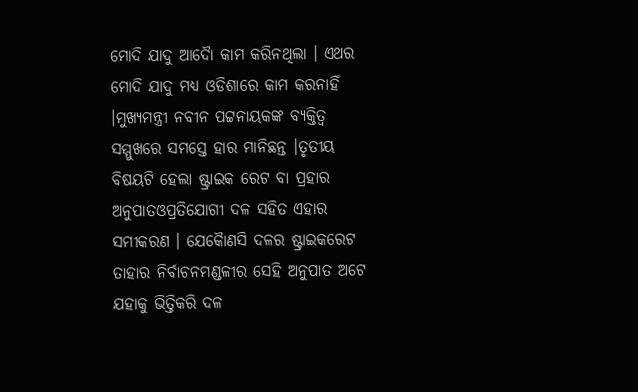ମୋଦି ଯାଦୁ ଆଦୈା କାମ କରିନଥିଲା । ଏଥର ମୋଦି ଯାଦୁ ମଧ୍ୟ ଓଡିଶାରେ କାମ କରନାହିଁ ।ମୁଖ୍ୟମନ୍ତ୍ରୀ ନବୀନ ପଟ୍ଟନାୟକଙ୍କ ବ୍ୟକ୍ତିତ୍ୱ ସମ୍ମୁଖରେ ସମସ୍ତେ ହାର ମାନିଛନ୍ତ ।ତୃତୀୟ ବିଷୟଟି ହେଲା ଷ୍ଟ୍ରାଇକ ରେଟ ବା ପ୍ରହାର ଅନୁପାତଓପ୍ରତିଯୋଗୀ ଦଳ ସହିତ ଏହାର ସମୀକରଣ । ଯେକୈାଣସି ଦଳର ଷ୍ଟ୍ରାଇକରେଟ ତାହାର ନିର୍ବାଚନମଣ୍ଡଳୀର ସେହି ଅନୁପାତ ଅଟେ ଯହାକୁ ଭିତ୍ତିକରି ଦଳ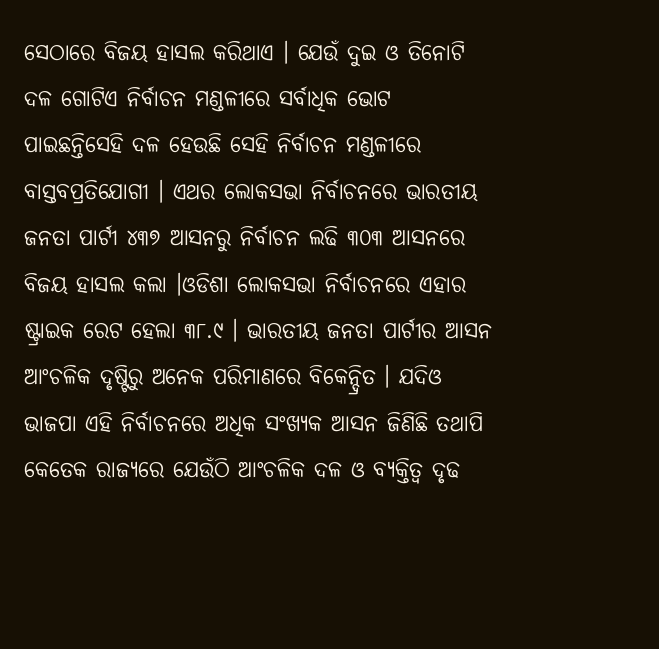ସେଠାରେ ବିଜୟ ହାସଲ କରିଥାଏ । ଯେଉଁ ଦୁଇ ଓ ତିନୋଟି ଦଳ ଗୋଟିଏ ନିର୍ବାଚନ ମଣ୍ଡଳୀରେ ସର୍ବାଧିକ ଭୋଟ ପାଇଛନ୍ତିସେହି ଦଳ ହେଉଛି ସେହି ନିର୍ବାଚନ ମଣ୍ଡଳୀରେ ବାସ୍ତବପ୍ରତିଯୋଗୀ । ଏଥର ଲୋକସଭା ନିର୍ବାଚନରେ ଭାରତୀୟ ଜନତା ପାର୍ଟୀ ୪୩୭ ଆସନରୁ ନିର୍ବାଚନ ଲଢି ୩୦୩ ଆସନରେ ବିଜୟ ହାସଲ କଲା ।ଓଡିଶା ଲୋକସଭା ନିର୍ବାଚନରେ ଏହାର ଷ୍ଟ୍ରାଇକ ରେଟ ହେଲା ୩୮.୯ । ଭାରତୀୟ ଜନତା ପାର୍ଟୀର ଆସନ ଆଂଚଳିକ ଦୃଷ୍ଟିରୁ ଅନେକ ପରିମାଣରେ ବିକେନ୍ଦ୍ରିତ । ଯଦିଓ ଭାଜପା ଏହି ନିର୍ବାଚନରେ ଅଧିକ ସଂଖ୍ୟକ ଆସନ ଜିଣିଛି ତଥାପି କେତେକ ରାଜ୍ୟରେ ଯେଉଁଠି ଆଂଚଳିକ ଦଳ ଓ ବ୍ୟକ୍ତିତ୍ୱ ଦୃଢ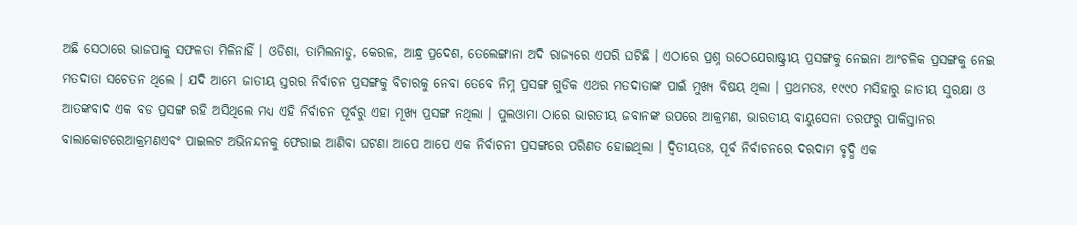ଅଛି ସେଠାରେ ଭାଜପାକୁ ସଫଳତା ମିଳିନାହିଁ । ଓଡିଶା, ତାମିଲନାଡୁ, କେରଳ, ଆନ୍ଧ୍ର ପ୍ରଦେଶ, ତେଲେଙ୍ଗାନା ଅଦି ରାଜ୍ୟରେ ଏପରି ଘଟିଛି । ଏଠାରେ ପ୍ରଶ୍ନ ଉଠେଯେରାଷ୍ଟ୍ରୀୟ ପ୍ରସଙ୍ଗକୁ ନେଇନା ଆଂଚଳିକ ପ୍ରସଙ୍ଗକୁ ନେଇ ମତଦାତା ସଚେତନ ଥିଲେ । ଯଦି ଆମ୍ଭେ ଜାତୀୟ ସ୍ତରର ନିର୍ବାଚନ ପ୍ରସଙ୍ଗକୁ ବିଚାରକୁ ନେବା ତେବେ ନିମ୍ନ ପ୍ରସଙ୍ଗ ଗୁଡିକ ଏଥର ମତଦାତାଙ୍କ ପାଇଁ ମୁଖ୍ୟ ବିଷୟ ଥିଲା । ପ୍ରଥମତଃ, ୧୯୯୦ ମସିହାରୁ ଜାତୀୟ ସୁରକ୍ଷା ଓ ଆତଙ୍କବାଦ ଏକ ବଡ ପ୍ରସଙ୍ଗ ରହି ଅସିଥିଲେ ମଧ୍ୟ ଏହି ନିର୍ବାଚନ ପୂର୍ବରୁ ଏହା ମୂଖ୍ୟ ପ୍ରସଙ୍ଗ ନଥିଲା । ପୁଲଓାମା ଠାରେ ଭାରତୀୟ ଜବାନଙ୍କ ଉପରେ ଆକ୍ରମଣ, ଭାରତୀୟ ବାୟୁସେନା ତରଫରୁ ପାକିସ୍ତାନର ବାଲାକୋଟରେଆକ୍ରମଣଏବଂ ପାଇଲଟ ଅଭିନନ୍ଦନକୁ ଫେରାଇ ଆଣିବା ଘଟଣା ଆପେ ଆପେ ଏକ ନିର୍ବାଚନୀ ପ୍ରସଙ୍ଗରେ ପରିଣତ ହୋଇଥିଲା । ଦ୍ୱିତୀୟତଃ, ପୂର୍ବ ନିର୍ବାଚନରେ ଦରଦାମ ବୃଦ୍ଧି ଏକ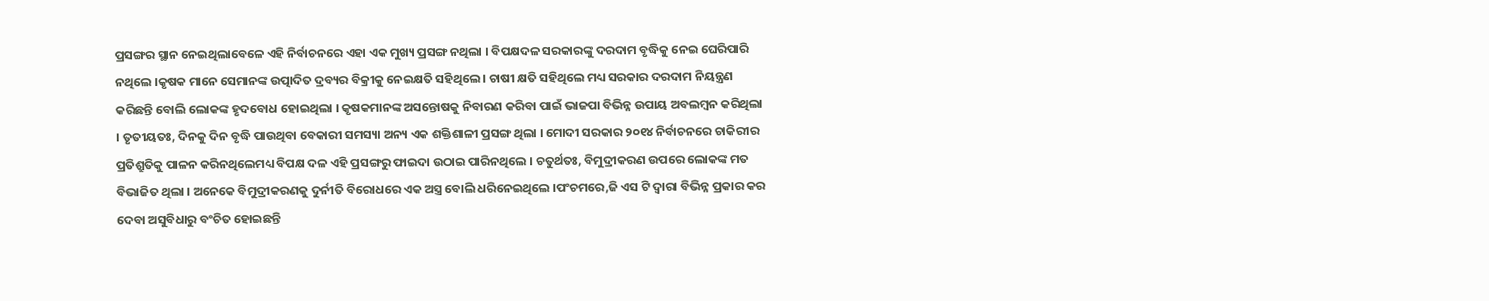ପ୍ରସଙ୍ଗର ସ୍ଥାନ ନେଇଥିଲାବେଳେ ଏହି ନିର୍ବାଚନରେ ଏହା ଏକ ମୁଖ୍ୟ ପ୍ରସଙ୍ଗ ନଥିଲା । ବିପକ୍ଷଦଳ ସରକାରଙ୍କୁ ଦରଦାମ ବୃଦ୍ଧିକୁ ନେଇ ଘେରିପାରି ନଥିଲେ ।କୃଷକ ମାନେ ସେମାନଙ୍କ ଉତ୍ପାଦିତ ଦ୍ରବ୍ୟର ବିକ୍ରୀକୁ ନେଇକ୍ଷତି ସହିଥିଲେ । ଚାଷୀ କ୍ଷତି ସହିଥିଲେ ମଧ୍ୟ ସରକାର ଦରଦାମ ନିୟନ୍ତ୍ରଣ କରିଛନ୍ତି ବୋଲି ଲୋକଙ୍କ ହୃଦବୋଧ ହୋଇଥିଲା । କୃଷକମାନଙ୍କ ଅସନ୍ତୋଷକୁ ନିବାରଣ କରିବା ପାଇଁ ଭାଜପା ବିଭିନ୍ନ ଉପାୟ ଅବଲମ୍ବନ କରିଥିଲା । ତୃତୀୟତଃ, ଦିନକୁ ଦିନ ବୃଦ୍ଧି ପାଉଥିବା ବେକାରୀ ସମସ୍ୟା ଅନ୍ୟ ଏକ ଶକ୍ତିଶାଳୀ ପ୍ରସଙ୍ଗ ଥିଲା । ମୋଦୀ ସରକାର ୨୦୧୪ ନିର୍ବାଚନରେ ଚାକିରୀର ପ୍ରତିଶ୍ରୁତିକୁ ପାଳନ କରିନଥିଲେମଧ୍ୟ ବିପକ୍ଷ ଦଳ ଏହି ପ୍ରସଙ୍ଗରୁ ଫାଇଦା ଉଠାଇ ପାରିନଥିଲେ । ଚତୁର୍ଥତଃ, ବିମୁଦ୍ରୀକରଣ ଉପରେ ଲୋକଙ୍କ ମତ ବିଭାଜିତ ଥିଲା । ଅନେକେ ବିମୁଦ୍ରୀକରଣକୁ ଦୁର୍ନୀତି ବିରୋଧରେ ଏକ ଅସ୍ତ୍ର ବୋଲି ଧରିନେଇଥିଲେ ।ପଂଚମରେ,ଜି ଏସ ଟି ଦ୍ୱାରା ବିଭିନ୍ନ ପ୍ରକାର କର ଦେବା ଅସୁବିଧାରୁ ବଂଚିତ ହୋଇଛନ୍ତି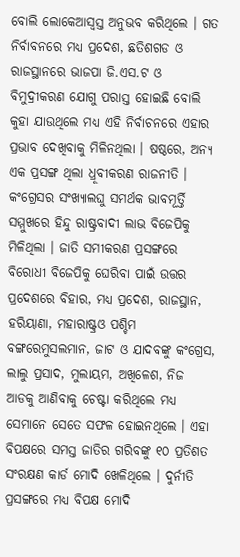ବୋଲି ଲୋକେଆସ୍ୱସ୍ତ ଅନୁଭବ କରିଥିଲେ । ଗତ ନିର୍ବାବନରେ ମଧ୍ୟ ପ୍ରଦେଶ, ଛତିଶଗଡ ଓ ରାଜସ୍ଥାନରେ ଭାଜପା ଜି.ଏସ.ଟ ଓ ବିମୁଦ୍ରୀକରଣ ଯୋଗୁ ପରାସ୍ତ ହୋଇଛି ବୋଲି କୁହା ଯାଉଥିଲେ ମଧ୍ୟ ଏହି ନିର୍ବାଚନରେ ଏହାର ପ୍ରଭାବ ଦେଖିବାକୁ ମିଳିନଥିଲା । ଷଷ୍ଠରେ, ଅନ୍ୟ ଏକ ପ୍ରସଙ୍ଗ ଥିଲା ଧ୍ରୂବୀକରଣ ରାଜନୀତି । କଂଗ୍ରେସର ସଂଖ୍ୟାଲଘୁ ସମର୍ଥକ ଭାବମୂର୍ତ୍ତି ସମ୍ମୁଖରେ ହିନ୍ଦୁ ରାଷ୍ଟ୍ରବାଦୀ ଲାଭ ବିଜେପିକୁ ମିଳିଥିଲା । ଜାତି ସମୀକରଣ ପ୍ରସଙ୍ଗରେ ବିରୋଧୀ ବିଜେପିକୁ ଘେରିବା ପାଇଁ ଉତ୍ତର ପ୍ରଦେଶରେ ବିହାର, ମଧ୍ୟ ପ୍ରଦେଶ, ରାଜସ୍ଥାନ, ହରିୟାଣା, ମହାରାଷ୍ଟ୍ରଓ ପଶ୍ଚିମ ବଙ୍ଗରେମୁସଲମାନ, ଜାଟ ଓ ଯାଦବଙ୍କୁ କଂଗ୍ରେସ, ଲାଲୁ ପ୍ରସାଦ, ମୁଲାୟମ, ଅଖିଳେଶ, ନିଜ ଆଡକୁ ଆଣିବାକୁ ଚେଷ୍ଟା କରିଥିଲେ ମଧ୍ୟ ସେମାନେ ସେତେ ସଫଳ ହୋଇନଥିଲେ । ଏହା ବିପକ୍ଷରେ ସମସ୍ତ ଜାତିର ଗରିବଙ୍କୁ ୧୦ ପ୍ରତିଶତ ସଂରକ୍ଷଣ କାର୍ଡ ମୋଦି ଖେଳିଥିଲେ । ଦୁର୍ନୀତି ପ୍ରସଙ୍ଗରେ ମଧ୍ୟ ବିପକ୍ଷ ମୋଦି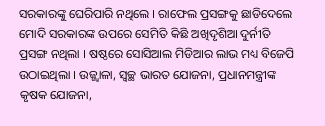ସରକାରଙ୍କୁ ଘେରିପାରି ନଥିଲେ । ରାଫେଲ ପ୍ରସଙ୍ଗକୁ ଛାଡିଦେଲେ ମୋଦି ସରକାରଙ୍କ ଉପରେ ସେମିତି କିଛି ଅଖିଦୃଶିଆ ଦୁର୍ନୀତି ପ୍ରସଙ୍ଗ ନଥିଲା । ଷଷ୍ଠରେ ସୋସିଆଲ ମିଡିଆର ଲାଭ ମଧ୍ୟ ବିଜେପି ଉଠାଇଥିଲା । ଉଜ୍ଜ୍ୱାଳା, ସ୍ୱଚ୍ଛ ଭାରତ ଯୋଜନା, ପ୍ରଧାନମନ୍ତ୍ରୀଙ୍କ କୃଷକ ଯୋଜନା,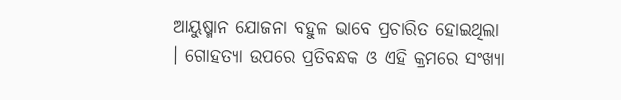ଆୟୁଷ୍ମାନ ଯୋଜନା ବହୁଳ ଭାବେ ପ୍ରଚାରିତ ହୋଇଥିଲା । ଗୋହତ୍ୟା ଉପରେ ପ୍ରତିବନ୍ଧକ ଓ ଏହି କ୍ରମରେ ସଂଖ୍ୟା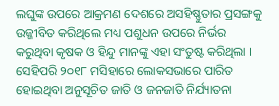ଲଘୁଙ୍କ ଉପରେ ଆକ୍ରମଣ ଦେଶରେ ଅସହିଷ୍ଣୁତାର ପ୍ରସଙ୍ଗକୁ ଉଜ୍ଜୀବିତ କରିଥିଲେ ମଧ୍ୟ ପଶୁଧନ ଉପରେ ନିର୍ଭର କରୁଥିବା କୃଷକ ଓ ହିନ୍ଦୁ ମାନଙ୍କୁ ଏହା ସଂତୁଷ୍ଟ କରିଥିଲା । ସେହିପରି ୨୦୧୮ ମସିହାରେ ଲୋକସଭାରେ ପାରିତ ହୋଇଥିବା ଅନୁସୂଚିତ ଜାତି ଓ ଜନଜାତି ନିର୍ଯ୍ୟାତନା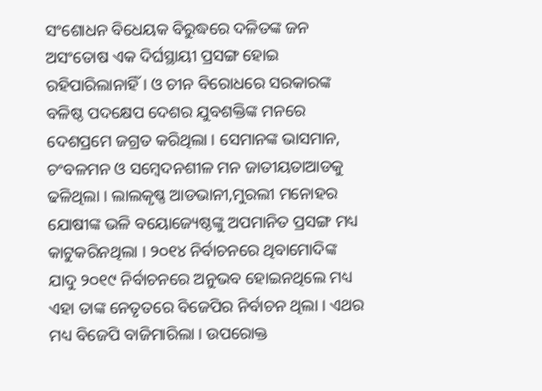ସଂଶୋଧନ ବିଧେୟକ ବିରୁଦ୍ଧରେ ଦଳିତଙ୍କ ଜନ ଅସଂତୋଷ ଏକ ଦିର୍ଘସ୍ଥାୟୀ ପ୍ରସଙ୍ଗ ହୋଇ ରହିପାରିଲାନାହିଁ । ଓ ଚୀନ ବିରୋଧରେ ସରକାରଙ୍କ ବଳିଷ୍ଠ ପଦକ୍ଷେପ ଦେଶର ଯୁବଶକ୍ତିଙ୍କ ମନରେ ଦେଶପ୍ରମେ ଜଗ୍ରତ କରିଥିଲା । ସେମାନଙ୍କ ଭାସମାନ, ଚଂବଳମନ ଓ ସମ୍ବେଦନଶୀଳ ମନ ଜାତୀୟତାଆଡକୁ ଢଳିଥିଲା । ଲାଲକୃଷ୍ଣ ଆଡଭାନୀ,ମୁରଲୀ ମନୋହର ଯୋଷୀଙ୍କ ଭଳି ବୟୋଜ୍ୟେଷ୍ଠଙ୍କୁ ଅପମାନିତ ପ୍ରସଙ୍ଗ ମଧ୍ୟ କାଟୁକରିନଥିଲା । ୨୦୧୪ ନିର୍ବାଚନରେ ଥିବାମୋଦିଙ୍କ ଯାଦୁ ୨୦୧୯ ନିର୍ବାଚନରେ ଅନୁଭବ ହୋଇନଥିଲେ ମଧ୍ୟ ଏହା ତାଙ୍କ ନେତୃତରେ ବିଜେପିର ନିର୍ବାଚନ ଥିଲା । ଏଥର ମଧ୍ୟ ବିଜେପି ବାଜିମାରିଲା । ଉପରୋକ୍ତ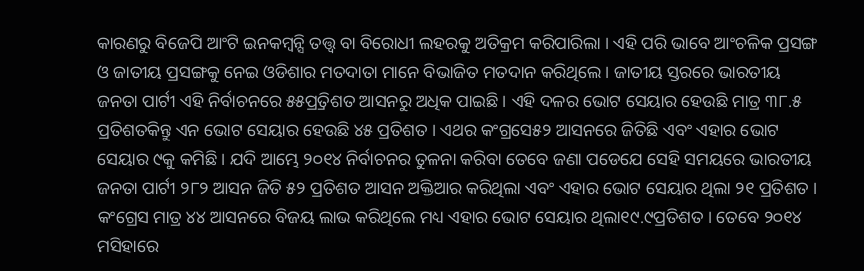କାରଣରୁ ବିଜେପି ଆଂଟି ଇନକମ୍ବନ୍ସି ତତ୍ତ୍ୱ ବା ବିରୋଧୀ ଲହରକୁ ଅତିକ୍ରମ କରିପାରିଲା । ଏହି ପରି ଭାବେ ଆଂଚଳିକ ପ୍ରସଙ୍ଗ ଓ ଜାତୀୟ ପ୍ରସଙ୍ଗକୁ ନେଇ ଓଡିଶାର ମତଦାତା ମାନେ ବିଭାଜିତ ମତଦାନ କରିଥିଲେ । ଜାତୀୟ ସ୍ତରରେ ଭାରତୀୟ ଜନତା ପାର୍ଟୀ ଏହି ନିର୍ବାଚନରେ ୫୫ପ୍ର୍ରତିଶତ ଆସନରୁ ଅଧିକ ପାଇଛି । ଏହି ଦଳର ଭୋଟ ସେୟାର ହେଉଛି ମାତ୍ର ୩୮.୫ ପ୍ରତିଶତକିନ୍ତୁ ଏନ ଭୋଟ ସେୟାର ହେଉଛି ୪୫ ପ୍ରତିଶତ । ଏଥର କଂଗ୍ରସେ୫୨ ଆସନରେ ଜିତିଛି ଏବଂ ଏହାର ଭୋଟ ସେୟାର ୯କୁ କମିଛି । ଯଦି ଆମ୍ଭେ ୨୦୧୪ ନିର୍ବାଚନର ତୁଳନା କରିବା ତେବେ ଜଣା ପଡେଯେ ସେହି ସମୟରେ ଭାରତୀୟ ଜନତା ପାର୍ଟୀ ୨୮୨ ଆସନ ଜିତି ୫୨ ପ୍ରତିଶତ ଆସନ ଅକ୍ତିଆର କରିଥିଲା ଏବଂ ଏହାର ଭୋଟ ସେୟାର ଥିଲା ୨୧ ପ୍ରତିଶତ । କଂଗ୍ରେସ ମାତ୍ର ୪୪ ଆସନରେ ବିଜୟ ଲାଭ କରିଥିଲେ ମଧ୍ୟ ଏହାର ଭୋଟ ସେୟାର ଥିଲା୧୯.୯ପ୍ରତିଶତ । ତେବେ ୨୦୧୪ ମସିହାରେ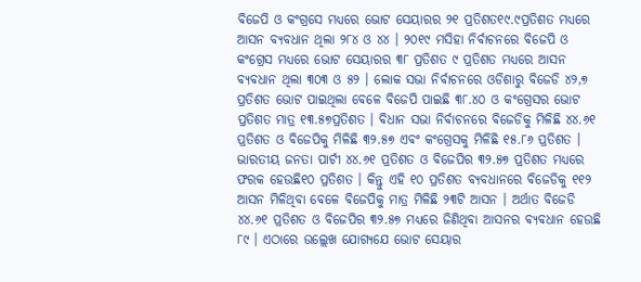ବିଜେପି ଓ କଂଗ୍ରସେ ମଧ୍ୟରେ ଭୋଟ ସେୟାରର ୨୧ ପ୍ରତିଶତ୧୯.୯ପ୍ରତିଶତ ମଧ୍ୟରେ ଆସନ ବ୍ୟବଧାନ ଥିଲା ୨୮୪ ଓ ୪୪ । ୨୦୧୯ ମସିହା ନିର୍ବାଚନରେ ବିଜେପି ଓ କଂଗ୍ରେସ ମଧ୍ୟରେ ଭୋଟ ସେୟାରର ୩୮ ପ୍ରତିଶତ ୯ ପ୍ରତିଶତ ମଧ୍ୟରେ ଆସନ ବ୍ୟବଧାନ ଥିଲା ୩୦୩ ଓ ୫୨ । ଲୋକ ସଭା ନିର୍ବାଚନରେ ଓଡିଶାରୁ ବିଜେଡି ୪୨,୭ ପ୍ରତିଶତ ଭୋଟ ପାଇଥିଲା ବେଳେ ବିଜେପି ପାଇଛି ୩୮.୪୦ ଓ କଂଗ୍ରେସର ଭୋଟ ପ୍ରତିଶତ ମାତ୍ର ୧୩.୫୭ପ୍ରତିଶତ । ବିଧାନ ସଭା ନିର୍ବାଚନରେ ବିଜେଡିକୁ ମିଳିଛି ୪୪.୬୧ ପ୍ରତିଶତ ଓ ବିଜେପିକୁ ମିଳିଛି ୩୨.୫୭ ଏବଂ କଂଗ୍ରେସକୁ ମିଳିଛି ୧୫.୮୬ ପ୍ରତିଶତ । ଭାରତୀୟ ଜନତା ପାର୍ଟୀ ୪୪.୬୧ ପ୍ରତିଶତ ଓ ବିଜେପିର ୩୨.୫୭ ପ୍ରତିଶତ ମଧ୍ୟରେ ଫରକ ହେଉଛି୧୦ ପ୍ରତିଶତ । କିନ୍ତୁ ଏହି ୧୦ ପ୍ରତିଶତ ବ୍ୟବଧାନରେ ବିଜେଡିକୁ ୧୧୨ ଆସନ ମିଳିଥିବା ବେଳେ ବିଜେପିକୁ ମାତ୍ର ମିଳିଛି ୨୩ଟି ଆସନ । ଅର୍ଥାତ ବିଜେଡି ୪୪.୬୧ ପ୍ରତିଶତ ଓ ବିଜେପିର ୩୨.୫୭ ମଧ୍ୟରେ ଜିଣିଥିବା ଆସନର ବ୍ୟବଧାନ ହେଉଛି ୮୯ । ଏଠାରେ ଉଲ୍ଲେଖ ଯୋଗ୍ୟଯେ ଭୋଟ ସେୟାର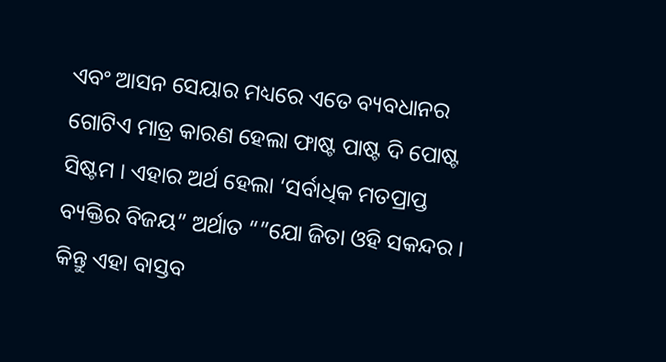ଏବଂ ଆସନ ସେୟାର ମଧ୍ୟରେ ଏତେ ବ୍ୟବଧାନର ଗୋଟିଏ ମାତ୍ର କାରଣ ହେଲା ଫାଷ୍ଟ ପାଷ୍ଟ ଦି ପୋଷ୍ଟ ସିଷ୍ଟମ । ଏହାର ଅର୍ଥ ହେଲା ‘ସର୍ବାଧିକ ମତପ୍ରାପ୍ତ ବ୍ୟକ୍ତିର ବିଜୟ” ଅର୍ଥାତ “”ଯୋ ଜିତା ଓହି ସକନ୍ଦର । କିନ୍ତୁ ଏହା ବାସ୍ତବ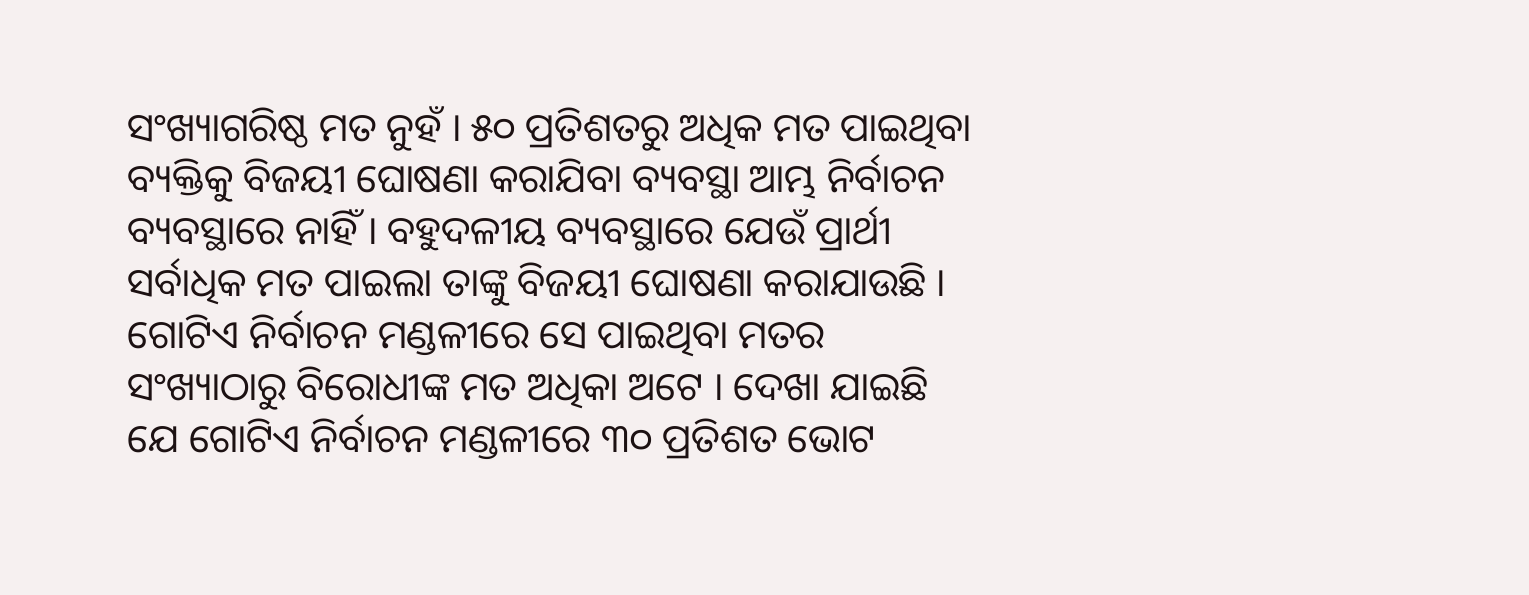ସଂଖ୍ୟାଗରିଷ୍ଠ ମତ ନୁହଁ । ୫୦ ପ୍ରତିଶତରୁ ଅଧିକ ମତ ପାଇଥିବା ବ୍ୟକ୍ତିକୁ ବିଜୟୀ ଘୋଷଣା କରାଯିବା ବ୍ୟବସ୍ଥା ଆମ୍ଭ ନିର୍ବାଚନ ବ୍ୟବସ୍ଥାରେ ନାହିଁ । ବହୁଦଳୀୟ ବ୍ୟବସ୍ଥାରେ ଯେଉଁ ପ୍ରାର୍ଥୀ ସର୍ବାଧିକ ମତ ପାଇଲା ତାଙ୍କୁ ବିଜୟୀ ଘୋଷଣା କରାଯାଉଛି । ଗୋଟିଏ ନିର୍ବାଚନ ମଣ୍ଡଳୀରେ ସେ ପାଇଥିବା ମତର ସଂଖ୍ୟାଠାରୁ ବିରୋଧୀଙ୍କ ମତ ଅଧିକା ଅଟେ । ଦେଖା ଯାଇଛି ଯେ ଗୋଟିଏ ନିର୍ବାଚନ ମଣ୍ଡଳୀରେ ୩୦ ପ୍ରତିଶତ ଭୋଟ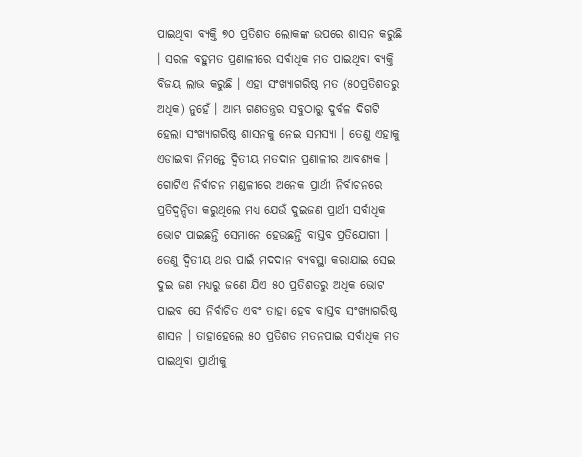ପାଇଥିବା ବ୍ୟକ୍ତି ୭୦ ପ୍ରତିଶତ ଲୋକଙ୍କ ଉପରେ ଶାସନ କରୁଛି । ସରଳ ବହୁମତ ପ୍ରଣାଳୀରେ ସର୍ବାଧିକ ମତ ପାଇଥିବା ବ୍ୟକ୍ତି ବିଜୟ ଲାଭ କରୁଛି । ଏହା ସଂଖ୍ୟାଗରିଷ୍ଠ ମତ (୫୦ପ୍ରତିଶତରୁ ଅଧିକ) ନୁହେଁ । ଆମ୍ଭ ଗଣତନ୍ତ୍ରର ସବୁଠାରୁ ଦୁର୍ବଳ ଦିଗଟି ହେଲା ସଂଖ୍ୟାଗରିଷ୍ଠ ଶାସନକୁ ନେଇ ସମସ୍ୟା । ତେଣୁ ଏହାକୁ ଏଡାଇବା ନିମନ୍ତେ ଦ୍ୱିତୀୟ ମତଦାନ ପ୍ରଣାଳୀର ଆବଶ୍ୟକ । ଗୋଟିଏ ନିର୍ବାଚନ ମଣ୍ଡଳୀରେ ଅନେକ ପ୍ରାର୍ଥୀ ନିର୍ବାଚନରେ ପ୍ରତିଦ୍ୱନ୍ଦିତା କରୁଥିଲେ ମଧ୍ୟ ଯେଉଁ ଦୁଇଜଣ ପ୍ରାର୍ଥୀ ସର୍ବାଧିକ ଭୋଟ ପାଇଛନ୍ତି ସେମାନେ ହେଉଛନ୍ତି ବାସ୍ତବ ପ୍ରତିଯୋଗୀ । ତେଣୁ ଦ୍ୱିତୀୟ ଥର ପାଇଁ ମଦଦାନ ବ୍ୟବସ୍ଥା କରାଯାଇ ସେଇ ଦୁଇ ଜଣ ମଧ୍ୟରୁ ଜଣେ ଯିଏ ୫୦ ପ୍ରତିଶତରୁ ଅଧିକ ଭୋଟ ପାଇବ ସେ ନିର୍ବାଚିତ ଏବଂ ତାହା ହେବ ବାସ୍ତବ ସଂଖ୍ୟାଗରିଷ୍ଠ ଶାସନ । ତାହାହେଲେ ୫୦ ପ୍ରତିଶତ ମତନପାଇ ସର୍ବାଧିକ ମତ ପାଇଥିବା ପ୍ରାର୍ଥୀକୁ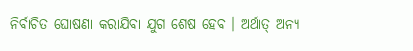ନିର୍ବାଚିତ ଘୋଷଣା କରାଯିବା ଯୁଗ ଶେଷ ହେବ । ଅର୍ଥାତ୍ ଅନ୍ୟ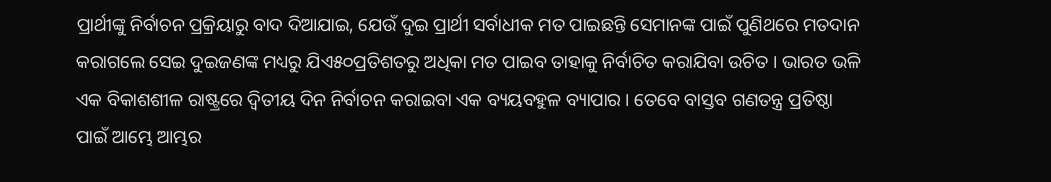ପ୍ରାର୍ଥୀଙ୍କୁ ନିର୍ବାଚନ ପ୍ରକ୍ରିୟାରୁ ବାଦ ଦିଆଯାଇ, ଯେଉଁ ଦୁଇ ପ୍ରାର୍ଥୀ ସର୍ବାଧୀକ ମତ ପାଇଛନ୍ତି ସେମାନଙ୍କ ପାଇଁ ପୁଣିଥରେ ମତଦାନ କରାଗଲେ ସେଇ ଦୁଇଜଣଙ୍କ ମଧ୍ୟରୁ ଯିଏ୫୦ପ୍ରତିଶତରୁ ଅଧିକା ମତ ପାଇବ ତାହାକୁ ନିର୍ବାଚିତ କରାଯିବା ଉଚିତ । ଭାରତ ଭଳି ଏକ ବିକାଶଶୀଳ ରାଷ୍ଟ୍ରରେ ଦ୍ୱିତୀୟ ଦିନ ନିର୍ବାଚନ କରାଇବା ଏକ ବ୍ୟୟବହୁଳ ବ୍ୟାପାର । ତେବେ ବାସ୍ତବ ଗଣତନ୍ତ୍ର ପ୍ରତିଷ୍ଠା ପାଇଁ ଆମ୍ଭେ ଆମ୍ଭର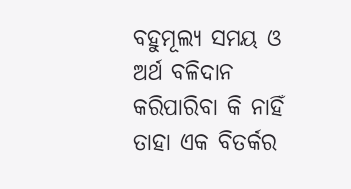ବହୁମୂଲ୍ୟ ସମୟ ଓ ଅର୍ଥ ବଳିଦାନ କରିପାରିବା କି ନାହିଁ ତାହା ଏକ ବିତର୍କର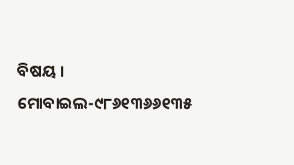ବିଷୟ ।
ମୋବାଇଲ-୯୮୬୧୩୬୬୧୩୫